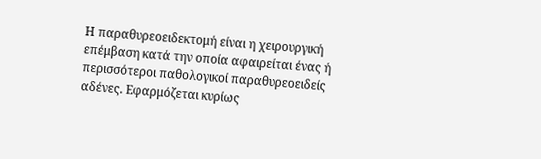Η παραθυρεοειδεκτομή είναι η χειρουργική επέμβαση κατά την οποία αφαιρείται ένας ή περισσότεροι παθολογικοί παραθυρεοειδείς αδένες. Εφαρμόζεται κυρίως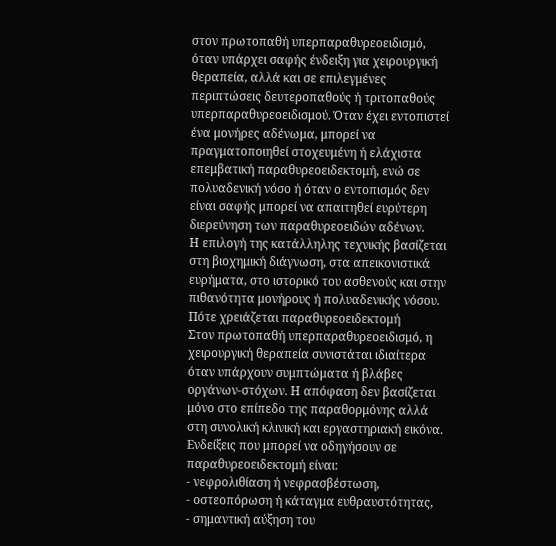στον πρωτοπαθή υπερπαραθυρεοειδισμό, όταν υπάρχει σαφής ένδειξη για χειρουργική θεραπεία, αλλά και σε επιλεγμένες περιπτώσεις δευτεροπαθούς ή τριτοπαθούς υπερπαραθυρεοειδισμού. Όταν έχει εντοπιστεί ένα μονήρες αδένωμα, μπορεί να πραγματοποιηθεί στοχευμένη ή ελάχιστα επεμβατική παραθυρεοειδεκτομή, ενώ σε πολυαδενική νόσο ή όταν ο εντοπισμός δεν είναι σαφής μπορεί να απαιτηθεί ευρύτερη διερεύνηση των παραθυρεοειδών αδένων.
Η επιλογή της κατάλληλης τεχνικής βασίζεται στη βιοχημική διάγνωση, στα απεικονιστικά ευρήματα, στο ιστορικό του ασθενούς και στην πιθανότητα μονήρους ή πολυαδενικής νόσου.
Πότε χρειάζεται παραθυρεοειδεκτομή
Στον πρωτοπαθή υπερπαραθυρεοειδισμό, η χειρουργική θεραπεία συνιστάται ιδιαίτερα όταν υπάρχουν συμπτώματα ή βλάβες οργάνων-στόχων. Η απόφαση δεν βασίζεται μόνο στο επίπεδο της παραθορμόνης αλλά στη συνολική κλινική και εργαστηριακή εικόνα.
Ενδείξεις που μπορεί να οδηγήσουν σε παραθυρεοειδεκτομή είναι:
- νεφρολιθίαση ή νεφρασβέστωση,
- οστεοπόρωση ή κάταγμα ευθραυστότητας,
- σημαντική αύξηση του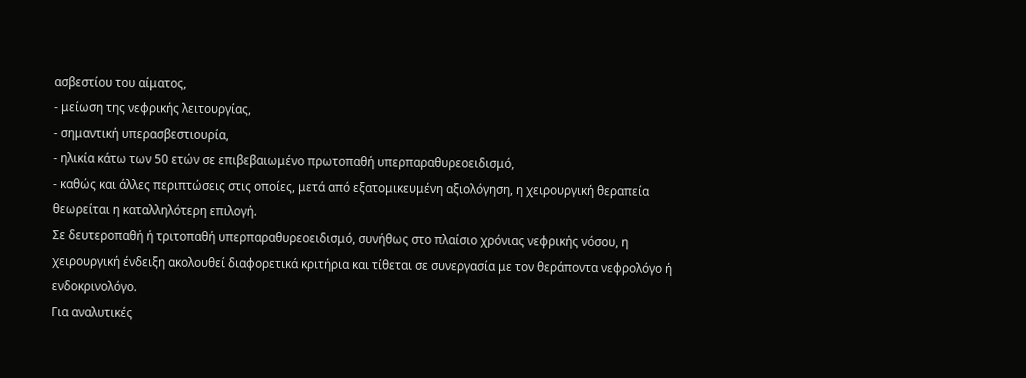ασβεστίου του αίματος,
- μείωση της νεφρικής λειτουργίας,
- σημαντική υπερασβεστιουρία,
- ηλικία κάτω των 50 ετών σε επιβεβαιωμένο πρωτοπαθή υπερπαραθυρεοειδισμό,
- καθώς και άλλες περιπτώσεις στις οποίες, μετά από εξατομικευμένη αξιολόγηση, η χειρουργική θεραπεία θεωρείται η καταλληλότερη επιλογή.
Σε δευτεροπαθή ή τριτοπαθή υπερπαραθυρεοειδισμό, συνήθως στο πλαίσιο χρόνιας νεφρικής νόσου, η χειρουργική ένδειξη ακολουθεί διαφορετικά κριτήρια και τίθεται σε συνεργασία με τον θεράποντα νεφρολόγο ή ενδοκρινολόγο.
Για αναλυτικές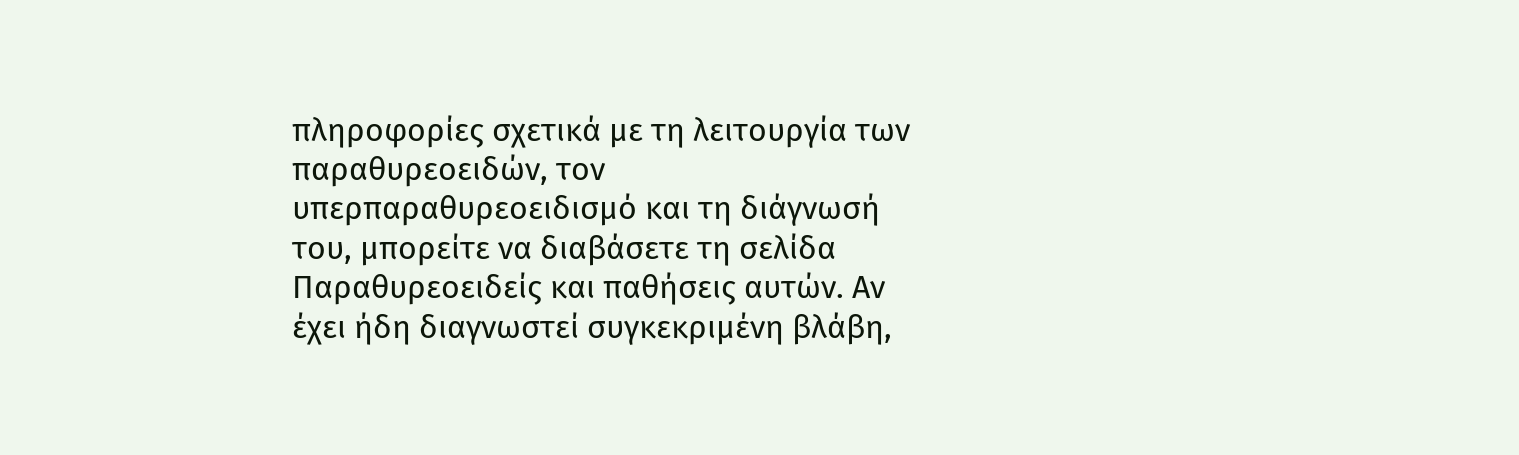πληροφορίες σχετικά με τη λειτουργία των παραθυρεοειδών, τον υπερπαραθυρεοειδισμό και τη διάγνωσή του, μπορείτε να διαβάσετε τη σελίδα Παραθυρεοειδείς και παθήσεις αυτών. Αν έχει ήδη διαγνωστεί συγκεκριμένη βλάβη,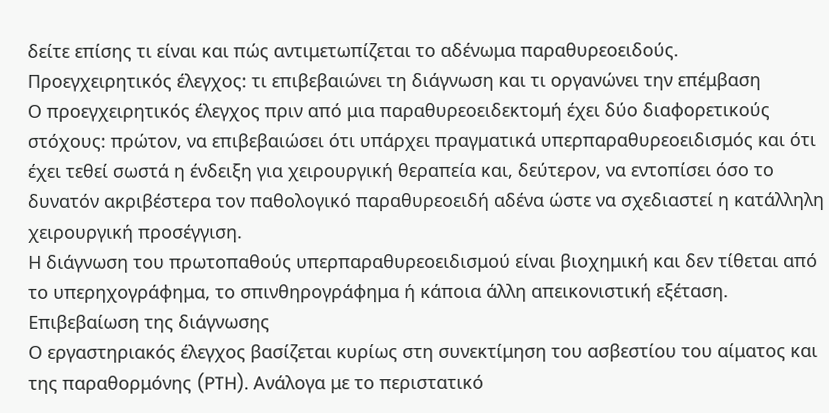δείτε επίσης τι είναι και πώς αντιμετωπίζεται το αδένωμα παραθυρεοειδούς.
Προεγχειρητικός έλεγχος: τι επιβεβαιώνει τη διάγνωση και τι οργανώνει την επέμβαση
Ο προεγχειρητικός έλεγχος πριν από μια παραθυρεοειδεκτομή έχει δύο διαφορετικούς στόχους: πρώτον, να επιβεβαιώσει ότι υπάρχει πραγματικά υπερπαραθυρεοειδισμός και ότι έχει τεθεί σωστά η ένδειξη για χειρουργική θεραπεία και, δεύτερον, να εντοπίσει όσο το δυνατόν ακριβέστερα τον παθολογικό παραθυρεοειδή αδένα ώστε να σχεδιαστεί η κατάλληλη χειρουργική προσέγγιση.
Η διάγνωση του πρωτοπαθούς υπερπαραθυρεοειδισμού είναι βιοχημική και δεν τίθεται από το υπερηχογράφημα, το σπινθηρογράφημα ή κάποια άλλη απεικονιστική εξέταση.
Επιβεβαίωση της διάγνωσης
Ο εργαστηριακός έλεγχος βασίζεται κυρίως στη συνεκτίμηση του ασβεστίου του αίματος και της παραθορμόνης (PTH). Ανάλογα με το περιστατικό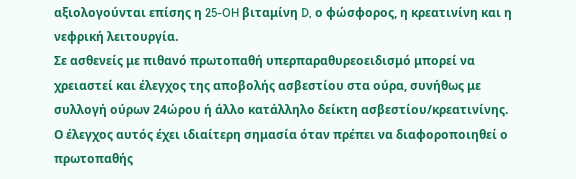αξιολογούνται επίσης η 25-OH βιταμίνη D, ο φώσφορος, η κρεατινίνη και η νεφρική λειτουργία.
Σε ασθενείς με πιθανό πρωτοπαθή υπερπαραθυρεοειδισμό μπορεί να χρειαστεί και έλεγχος της αποβολής ασβεστίου στα ούρα, συνήθως με συλλογή ούρων 24ώρου ή άλλο κατάλληλο δείκτη ασβεστίου/κρεατινίνης.
Ο έλεγχος αυτός έχει ιδιαίτερη σημασία όταν πρέπει να διαφοροποιηθεί ο πρωτοπαθής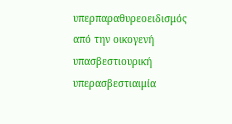υπερπαραθυρεοειδισμός από την οικογενή υπασβεστιουρική υπερασβεστιαιμία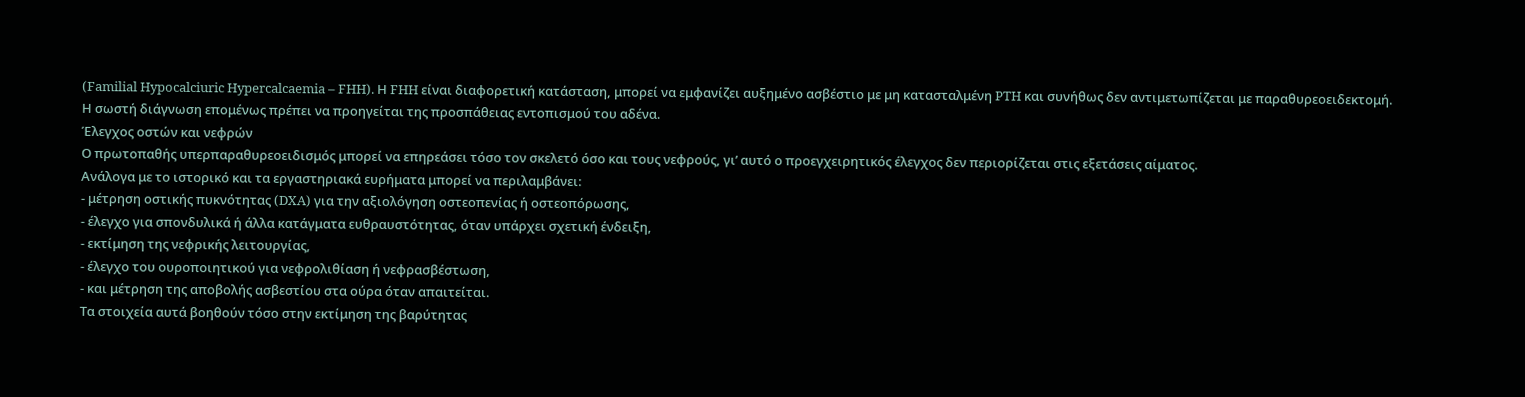(Familial Hypocalciuric Hypercalcaemia – FHH). Η FHH είναι διαφορετική κατάσταση, μπορεί να εμφανίζει αυξημένο ασβέστιο με μη κατασταλμένη PTH και συνήθως δεν αντιμετωπίζεται με παραθυρεοειδεκτομή.
Η σωστή διάγνωση επομένως πρέπει να προηγείται της προσπάθειας εντοπισμού του αδένα.
Έλεγχος οστών και νεφρών
Ο πρωτοπαθής υπερπαραθυρεοειδισμός μπορεί να επηρεάσει τόσο τον σκελετό όσο και τους νεφρούς, γι’ αυτό ο προεγχειρητικός έλεγχος δεν περιορίζεται στις εξετάσεις αίματος.
Ανάλογα με το ιστορικό και τα εργαστηριακά ευρήματα μπορεί να περιλαμβάνει:
- μέτρηση οστικής πυκνότητας (DXA) για την αξιολόγηση οστεοπενίας ή οστεοπόρωσης,
- έλεγχο για σπονδυλικά ή άλλα κατάγματα ευθραυστότητας, όταν υπάρχει σχετική ένδειξη,
- εκτίμηση της νεφρικής λειτουργίας,
- έλεγχο του ουροποιητικού για νεφρολιθίαση ή νεφρασβέστωση,
- και μέτρηση της αποβολής ασβεστίου στα ούρα όταν απαιτείται.
Τα στοιχεία αυτά βοηθούν τόσο στην εκτίμηση της βαρύτητας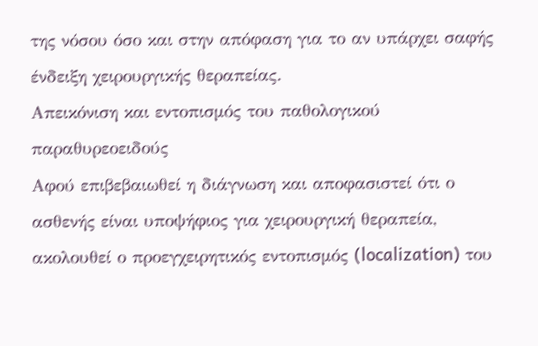της νόσου όσο και στην απόφαση για το αν υπάρχει σαφής ένδειξη χειρουργικής θεραπείας.
Απεικόνιση και εντοπισμός του παθολογικού παραθυρεοειδούς
Αφού επιβεβαιωθεί η διάγνωση και αποφασιστεί ότι ο ασθενής είναι υποψήφιος για χειρουργική θεραπεία, ακολουθεί ο προεγχειρητικός εντοπισμός (localization) του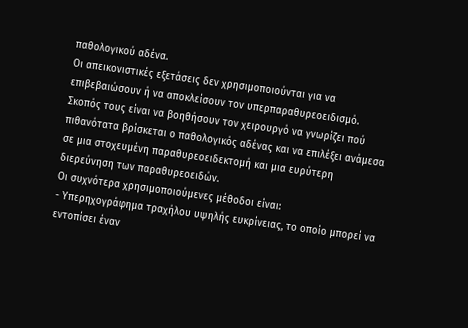παθολογικού αδένα.
Οι απεικονιστικές εξετάσεις δεν χρησιμοποιούνται για να επιβεβαιώσουν ή να αποκλείσουν τον υπερπαραθυρεοειδισμό. Σκοπός τους είναι να βοηθήσουν τον χειρουργό να γνωρίζει πού πιθανότατα βρίσκεται ο παθολογικός αδένας και να επιλέξει ανάμεσα σε μια στοχευμένη παραθυρεοειδεκτομή και μια ευρύτερη διερεύνηση των παραθυρεοειδών.
Οι συχνότερα χρησιμοποιούμενες μέθοδοι είναι:
- Υπερηχογράφημα τραχήλου υψηλής ευκρίνειας, το οποίο μπορεί να εντοπίσει έναν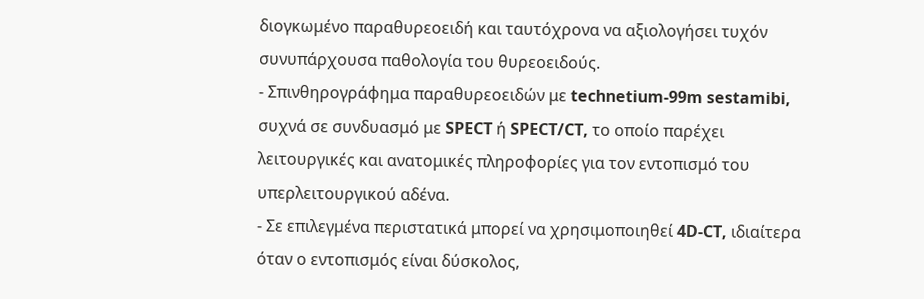διογκωμένο παραθυρεοειδή και ταυτόχρονα να αξιολογήσει τυχόν συνυπάρχουσα παθολογία του θυρεοειδούς.
- Σπινθηρογράφημα παραθυρεοειδών με technetium-99m sestamibi, συχνά σε συνδυασμό με SPECT ή SPECT/CT, το οποίο παρέχει λειτουργικές και ανατομικές πληροφορίες για τον εντοπισμό του υπερλειτουργικού αδένα.
- Σε επιλεγμένα περιστατικά μπορεί να χρησιμοποιηθεί 4D-CT, ιδιαίτερα όταν ο εντοπισμός είναι δύσκολος,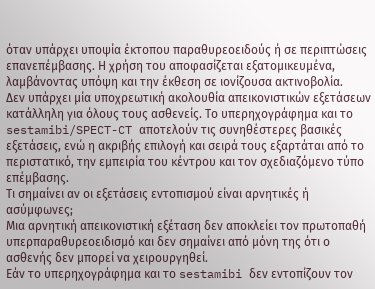όταν υπάρχει υποψία έκτοπου παραθυρεοειδούς ή σε περιπτώσεις επανεπέμβασης. Η χρήση του αποφασίζεται εξατομικευμένα, λαμβάνοντας υπόψη και την έκθεση σε ιονίζουσα ακτινοβολία.
Δεν υπάρχει μία υποχρεωτική ακολουθία απεικονιστικών εξετάσεων κατάλληλη για όλους τους ασθενείς. Το υπερηχογράφημα και το sestamibi/SPECT-CT αποτελούν τις συνηθέστερες βασικές εξετάσεις, ενώ η ακριβής επιλογή και σειρά τους εξαρτάται από το περιστατικό, την εμπειρία του κέντρου και τον σχεδιαζόμενο τύπο επέμβασης.
Τι σημαίνει αν οι εξετάσεις εντοπισμού είναι αρνητικές ή ασύμφωνες;
Μια αρνητική απεικονιστική εξέταση δεν αποκλείει τον πρωτοπαθή υπερπαραθυρεοειδισμό και δεν σημαίνει από μόνη της ότι ο ασθενής δεν μπορεί να χειρουργηθεί.
Εάν το υπερηχογράφημα και το sestamibi δεν εντοπίζουν τον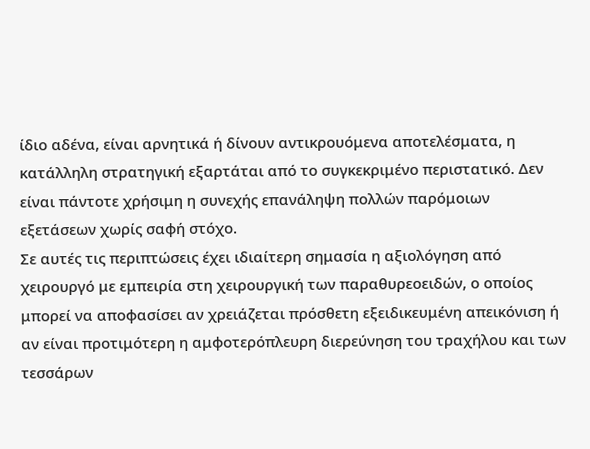ίδιο αδένα, είναι αρνητικά ή δίνουν αντικρουόμενα αποτελέσματα, η κατάλληλη στρατηγική εξαρτάται από το συγκεκριμένο περιστατικό. Δεν είναι πάντοτε χρήσιμη η συνεχής επανάληψη πολλών παρόμοιων εξετάσεων χωρίς σαφή στόχο.
Σε αυτές τις περιπτώσεις έχει ιδιαίτερη σημασία η αξιολόγηση από χειρουργό με εμπειρία στη χειρουργική των παραθυρεοειδών, ο οποίος μπορεί να αποφασίσει αν χρειάζεται πρόσθετη εξειδικευμένη απεικόνιση ή αν είναι προτιμότερη η αμφοτερόπλευρη διερεύνηση του τραχήλου και των τεσσάρων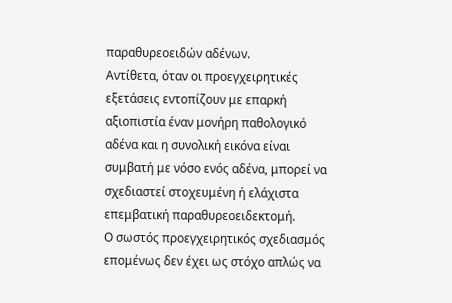παραθυρεοειδών αδένων.
Αντίθετα, όταν οι προεγχειρητικές εξετάσεις εντοπίζουν με επαρκή αξιοπιστία έναν μονήρη παθολογικό αδένα και η συνολική εικόνα είναι συμβατή με νόσο ενός αδένα, μπορεί να σχεδιαστεί στοχευμένη ή ελάχιστα επεμβατική παραθυρεοειδεκτομή.
Ο σωστός προεγχειρητικός σχεδιασμός επομένως δεν έχει ως στόχο απλώς να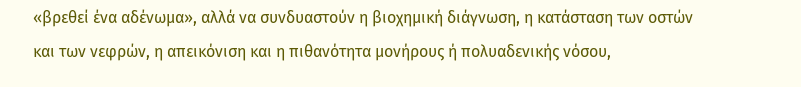«βρεθεί ένα αδένωμα», αλλά να συνδυαστούν η βιοχημική διάγνωση, η κατάσταση των οστών και των νεφρών, η απεικόνιση και η πιθανότητα μονήρους ή πολυαδενικής νόσου,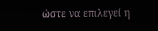ώστε να επιλεγεί η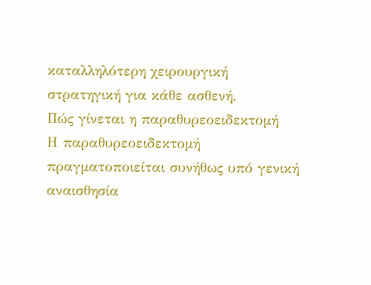καταλληλότερη χειρουργική στρατηγική για κάθε ασθενή.
Πώς γίνεται η παραθυρεοειδεκτομή
Η παραθυρεοειδεκτομή πραγματοποιείται συνήθως υπό γενική αναισθησία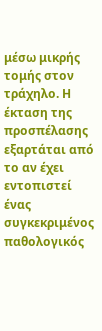μέσω μικρής τομής στον τράχηλο. Η έκταση της προσπέλασης εξαρτάται από το αν έχει εντοπιστεί ένας συγκεκριμένος παθολογικός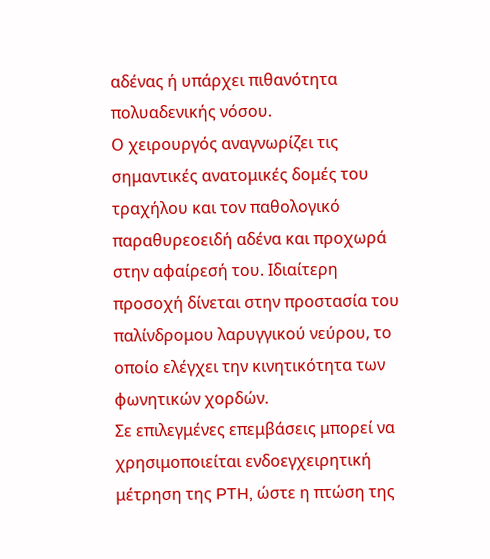αδένας ή υπάρχει πιθανότητα πολυαδενικής νόσου.
Ο χειρουργός αναγνωρίζει τις σημαντικές ανατομικές δομές του τραχήλου και τον παθολογικό παραθυρεοειδή αδένα και προχωρά στην αφαίρεσή του. Ιδιαίτερη προσοχή δίνεται στην προστασία του παλίνδρομου λαρυγγικού νεύρου, το οποίο ελέγχει την κινητικότητα των φωνητικών χορδών.
Σε επιλεγμένες επεμβάσεις μπορεί να χρησιμοποιείται ενδοεγχειρητική μέτρηση της PTH, ώστε η πτώση της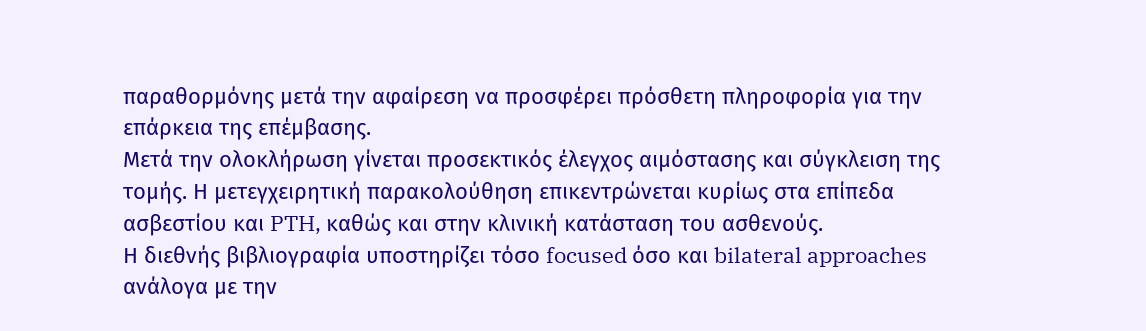παραθορμόνης μετά την αφαίρεση να προσφέρει πρόσθετη πληροφορία για την επάρκεια της επέμβασης.
Μετά την ολοκλήρωση γίνεται προσεκτικός έλεγχος αιμόστασης και σύγκλειση της τομής. Η μετεγχειρητική παρακολούθηση επικεντρώνεται κυρίως στα επίπεδα ασβεστίου και PTH, καθώς και στην κλινική κατάσταση του ασθενούς.
Η διεθνής βιβλιογραφία υποστηρίζει τόσο focused όσο και bilateral approaches ανάλογα με την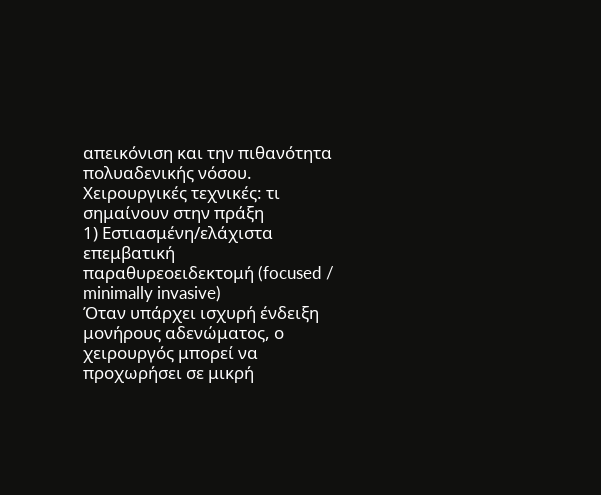απεικόνιση και την πιθανότητα πολυαδενικής νόσου.
Χειρουργικές τεχνικές: τι σημαίνουν στην πράξη
1) Εστιασμένη/ελάχιστα επεμβατική παραθυρεοειδεκτομή (focused / minimally invasive)
Όταν υπάρχει ισχυρή ένδειξη μονήρους αδενώματος, ο χειρουργός μπορεί να προχωρήσει σε μικρή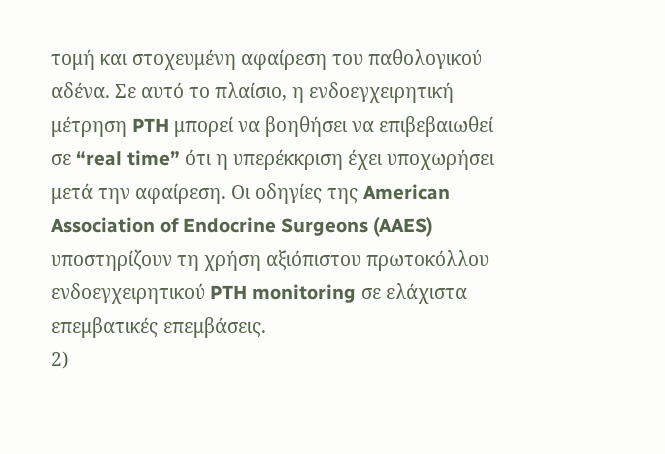τομή και στοχευμένη αφαίρεση του παθολογικού αδένα. Σε αυτό το πλαίσιο, η ενδοεγχειρητική μέτρηση PTH μπορεί να βοηθήσει να επιβεβαιωθεί σε “real time” ότι η υπερέκκριση έχει υποχωρήσει μετά την αφαίρεση. Οι οδηγίες της American Association of Endocrine Surgeons (AAES) υποστηρίζουν τη χρήση αξιόπιστου πρωτοκόλλου ενδοεγχειρητικού PTH monitoring σε ελάχιστα επεμβατικές επεμβάσεις.
2)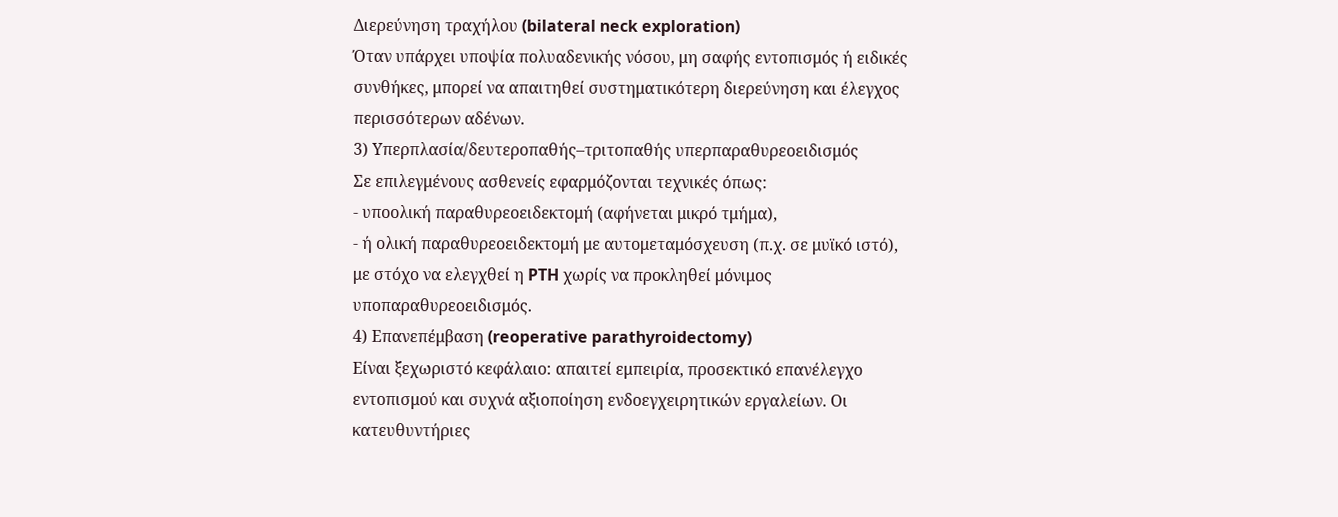Διερεύνηση τραχήλου (bilateral neck exploration)
Όταν υπάρχει υποψία πολυαδενικής νόσου, μη σαφής εντοπισμός ή ειδικές συνθήκες, μπορεί να απαιτηθεί συστηματικότερη διερεύνηση και έλεγχος περισσότερων αδένων.
3) Υπερπλασία/δευτεροπαθής–τριτοπαθής υπερπαραθυρεοειδισμός
Σε επιλεγμένους ασθενείς εφαρμόζονται τεχνικές όπως:
- υποολική παραθυρεοειδεκτομή (αφήνεται μικρό τμήμα),
- ή ολική παραθυρεοειδεκτομή με αυτομεταμόσχευση (π.χ. σε μυϊκό ιστό),
με στόχο να ελεγχθεί η PTH χωρίς να προκληθεί μόνιμος υποπαραθυρεοειδισμός.
4) Επανεπέμβαση (reoperative parathyroidectomy)
Είναι ξεχωριστό κεφάλαιο: απαιτεί εμπειρία, προσεκτικό επανέλεγχο εντοπισμού και συχνά αξιοποίηση ενδοεγχειρητικών εργαλείων. Οι κατευθυντήριες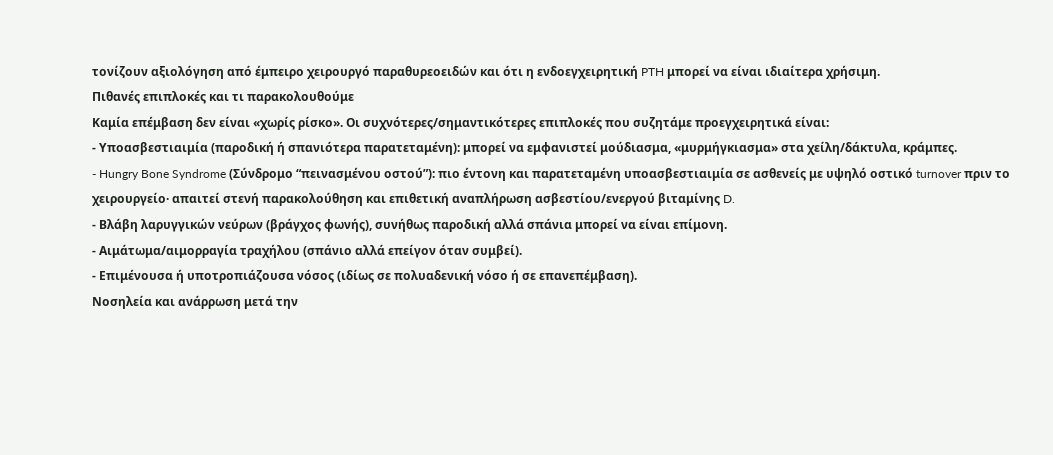τονίζουν αξιολόγηση από έμπειρο χειρουργό παραθυρεοειδών και ότι η ενδοεγχειρητική PTH μπορεί να είναι ιδιαίτερα χρήσιμη.
Πιθανές επιπλοκές και τι παρακολουθούμε
Καμία επέμβαση δεν είναι «χωρίς ρίσκο». Οι συχνότερες/σημαντικότερες επιπλοκές που συζητάμε προεγχειρητικά είναι:
- Υποασβεστιαιμία (παροδική ή σπανιότερα παρατεταμένη): μπορεί να εμφανιστεί μούδιασμα, «μυρμήγκιασμα» στα χείλη/δάκτυλα, κράμπες.
- Hungry Bone Syndrome (Σύνδρομο “πεινασμένου οστού”): πιο έντονη και παρατεταμένη υποασβεστιαιμία σε ασθενείς με υψηλό οστικό turnover πριν το χειρουργείο· απαιτεί στενή παρακολούθηση και επιθετική αναπλήρωση ασβεστίου/ενεργού βιταμίνης D.
- Βλάβη λαρυγγικών νεύρων (βράγχος φωνής), συνήθως παροδική αλλά σπάνια μπορεί να είναι επίμονη.
- Αιμάτωμα/αιμορραγία τραχήλου (σπάνιο αλλά επείγον όταν συμβεί).
- Επιμένουσα ή υποτροπιάζουσα νόσος (ιδίως σε πολυαδενική νόσο ή σε επανεπέμβαση).
Νοσηλεία και ανάρρωση μετά την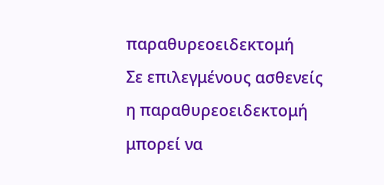παραθυρεοειδεκτομή
Σε επιλεγμένους ασθενείς η παραθυρεοειδεκτομή μπορεί να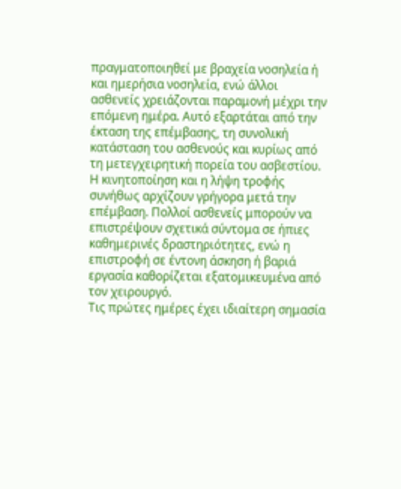πραγματοποιηθεί με βραχεία νοσηλεία ή και ημερήσια νοσηλεία, ενώ άλλοι ασθενείς χρειάζονται παραμονή μέχρι την επόμενη ημέρα. Αυτό εξαρτάται από την έκταση της επέμβασης, τη συνολική κατάσταση του ασθενούς και κυρίως από τη μετεγχειρητική πορεία του ασβεστίου.
Η κινητοποίηση και η λήψη τροφής συνήθως αρχίζουν γρήγορα μετά την επέμβαση. Πολλοί ασθενείς μπορούν να επιστρέψουν σχετικά σύντομα σε ήπιες καθημερινές δραστηριότητες, ενώ η επιστροφή σε έντονη άσκηση ή βαριά εργασία καθορίζεται εξατομικευμένα από τον χειρουργό.
Τις πρώτες ημέρες έχει ιδιαίτερη σημασία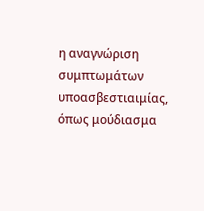η αναγνώριση συμπτωμάτων υποασβεστιαιμίας, όπως μούδιασμα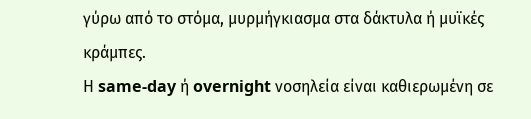γύρω από το στόμα, μυρμήγκιασμα στα δάκτυλα ή μυϊκές κράμπες.
Η same-day ή overnight νοσηλεία είναι καθιερωμένη σε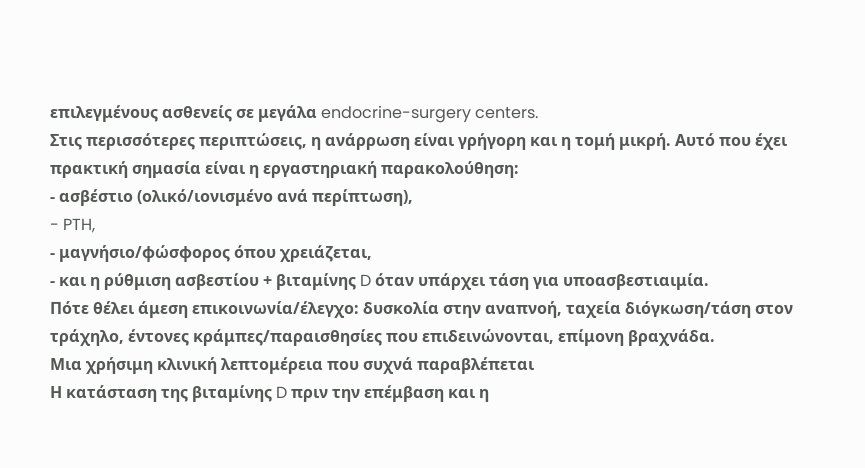επιλεγμένους ασθενείς σε μεγάλα endocrine-surgery centers.
Στις περισσότερες περιπτώσεις, η ανάρρωση είναι γρήγορη και η τομή μικρή. Αυτό που έχει πρακτική σημασία είναι η εργαστηριακή παρακολούθηση:
- ασβέστιο (ολικό/ιονισμένο ανά περίπτωση),
- PTH,
- μαγνήσιο/φώσφορος όπου χρειάζεται,
- και η ρύθμιση ασβεστίου + βιταμίνης D όταν υπάρχει τάση για υποασβεστιαιμία.
Πότε θέλει άμεση επικοινωνία/έλεγχο: δυσκολία στην αναπνοή, ταχεία διόγκωση/τάση στον τράχηλο, έντονες κράμπες/παραισθησίες που επιδεινώνονται, επίμονη βραχνάδα.
Μια χρήσιμη κλινική λεπτομέρεια που συχνά παραβλέπεται
Η κατάσταση της βιταμίνης D πριν την επέμβαση και η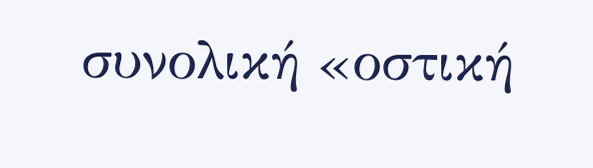συνολική «οστική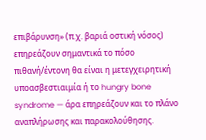επιβάρυνση» (π.χ. βαριά οστική νόσος) επηρεάζουν σημαντικά το πόσο πιθανή/έντονη θα είναι η μετεγχειρητική υποασβεστιαιμία ή το hungry bone syndrome — άρα επηρεάζουν και το πλάνο αναπλήρωσης και παρακολούθησης.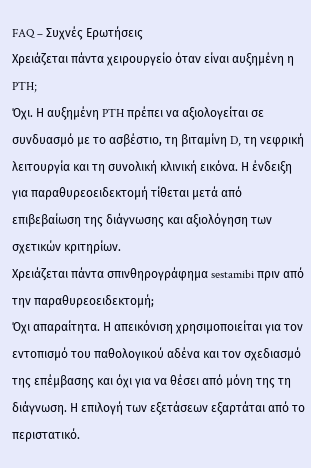FAQ – Συχνές Ερωτήσεις
Χρειάζεται πάντα χειρουργείο όταν είναι αυξημένη η PTH;
Όχι. Η αυξημένη PTH πρέπει να αξιολογείται σε συνδυασμό με το ασβέστιο, τη βιταμίνη D, τη νεφρική λειτουργία και τη συνολική κλινική εικόνα. Η ένδειξη για παραθυρεοειδεκτομή τίθεται μετά από επιβεβαίωση της διάγνωσης και αξιολόγηση των σχετικών κριτηρίων.
Χρειάζεται πάντα σπινθηρογράφημα sestamibi πριν από την παραθυρεοειδεκτομή;
Όχι απαραίτητα. Η απεικόνιση χρησιμοποιείται για τον εντοπισμό του παθολογικού αδένα και τον σχεδιασμό της επέμβασης και όχι για να θέσει από μόνη της τη διάγνωση. Η επιλογή των εξετάσεων εξαρτάται από το περιστατικό.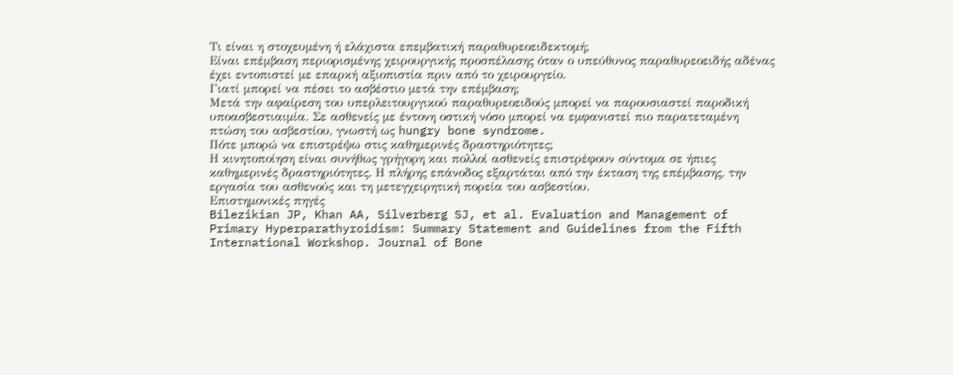Τι είναι η στοχευμένη ή ελάχιστα επεμβατική παραθυρεοειδεκτομή;
Είναι επέμβαση περιορισμένης χειρουργικής προσπέλασης όταν ο υπεύθυνος παραθυρεοειδής αδένας έχει εντοπιστεί με επαρκή αξιοπιστία πριν από το χειρουργείο.
Γιατί μπορεί να πέσει το ασβέστιο μετά την επέμβαση;
Μετά την αφαίρεση του υπερλειτουργικού παραθυρεοειδούς μπορεί να παρουσιαστεί παροδική υποασβεστιαιμία. Σε ασθενείς με έντονη οστική νόσο μπορεί να εμφανιστεί πιο παρατεταμένη πτώση του ασβεστίου, γνωστή ως hungry bone syndrome.
Πότε μπορώ να επιστρέψω στις καθημερινές δραστηριότητες;
Η κινητοποίηση είναι συνήθως γρήγορη και πολλοί ασθενείς επιστρέφουν σύντομα σε ήπιες καθημερινές δραστηριότητες. Η πλήρης επάνοδος εξαρτάται από την έκταση της επέμβασης, την εργασία του ασθενούς και τη μετεγχειρητική πορεία του ασβεστίου.
Επιστημονικές πηγές
Bilezikian JP, Khan AA, Silverberg SJ, et al. Evaluation and Management of Primary Hyperparathyroidism: Summary Statement and Guidelines from the Fifth International Workshop. Journal of Bone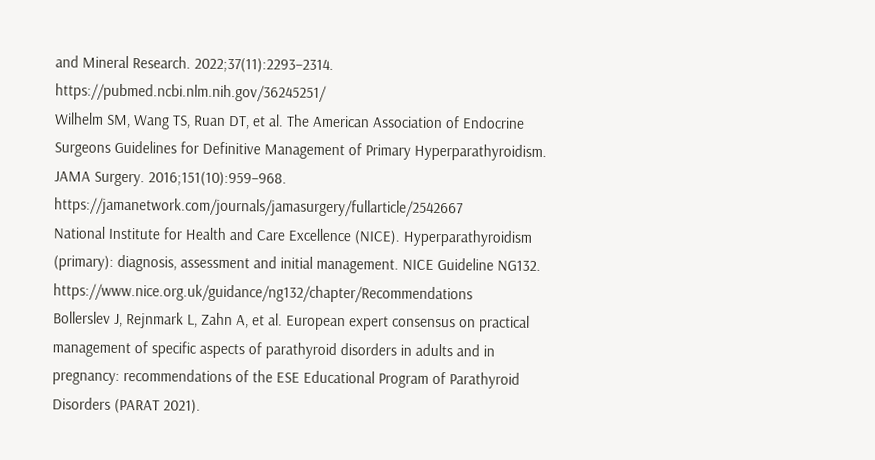and Mineral Research. 2022;37(11):2293–2314.
https://pubmed.ncbi.nlm.nih.gov/36245251/
Wilhelm SM, Wang TS, Ruan DT, et al. The American Association of Endocrine Surgeons Guidelines for Definitive Management of Primary Hyperparathyroidism. JAMA Surgery. 2016;151(10):959–968.
https://jamanetwork.com/journals/jamasurgery/fullarticle/2542667
National Institute for Health and Care Excellence (NICE). Hyperparathyroidism (primary): diagnosis, assessment and initial management. NICE Guideline NG132.
https://www.nice.org.uk/guidance/ng132/chapter/Recommendations
Bollerslev J, Rejnmark L, Zahn A, et al. European expert consensus on practical management of specific aspects of parathyroid disorders in adults and in pregnancy: recommendations of the ESE Educational Program of Parathyroid Disorders (PARAT 2021).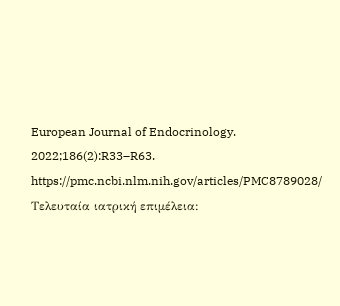European Journal of Endocrinology. 2022;186(2):R33–R63.
https://pmc.ncbi.nlm.nih.gov/articles/PMC8789028/
Τελευταία ιατρική επιμέλεια: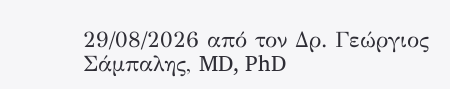29/08/2026 από τον Δρ. Γεώργιος Σάμπαλης, MD, PhD